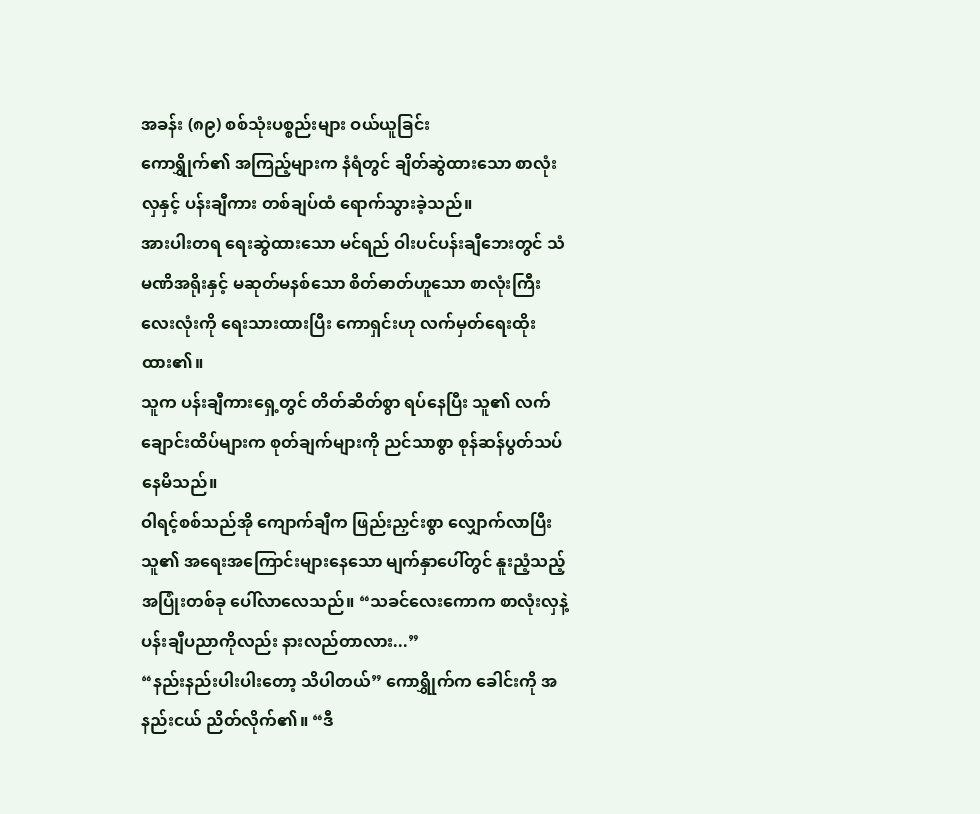အခန်း (၈၉) စစ်သုံးပစ္စည်းများ ဝယ်ယူခြင်း
ကောရွှိုက်၏ အကြည့်များက နံရံတွင် ချိတ်ဆွဲထားသော စာလုံးလှနှင့် ပန်းချီကား တစ်ချပ်ထံ ရောက်သွားခဲ့သည်။
အားပါးတရ ရေးဆွဲထားသော မင်ရည် ဝါးပင်ပန်းချီဘေးတွင် သံမဏိအရိုးနှင့် မဆုတ်မနစ်သော စိတ်ဓာတ်ဟူသော စာလုံးကြီး လေးလုံးကို ရေးသားထားပြီး ကောရှင်းဟု လက်မှတ်ရေးထိုးထား၏။
သူက ပန်းချီကားရှေ့တွင် တိတ်ဆိတ်စွာ ရပ်နေပြီး သူ၏ လက်ချောင်းထိပ်များက စုတ်ချက်များကို ညင်သာစွာ စုန်ဆန်ပွတ်သပ်နေမိသည်။
ဝါရင့်စစ်သည်အို ကျောက်ချီက ဖြည်းညှင်းစွာ လျှောက်လာပြီး သူ၏ အရေးအကြောင်းများနေသော မျက်နှာပေါ်တွင် နူးညံ့သည့် အပြုံးတစ်ခု ပေါ်လာလေသည်။ “သခင်လေးကောက စာလုံးလှနဲ့ ပန်းချီပညာကိုလည်း နားလည်တာလား...”
“နည်းနည်းပါးပါးတော့ သိပါတယ်” ကောရွှိုက်က ခေါင်းကို အနည်းငယ် ညိတ်လိုက်၏။ “ဒီ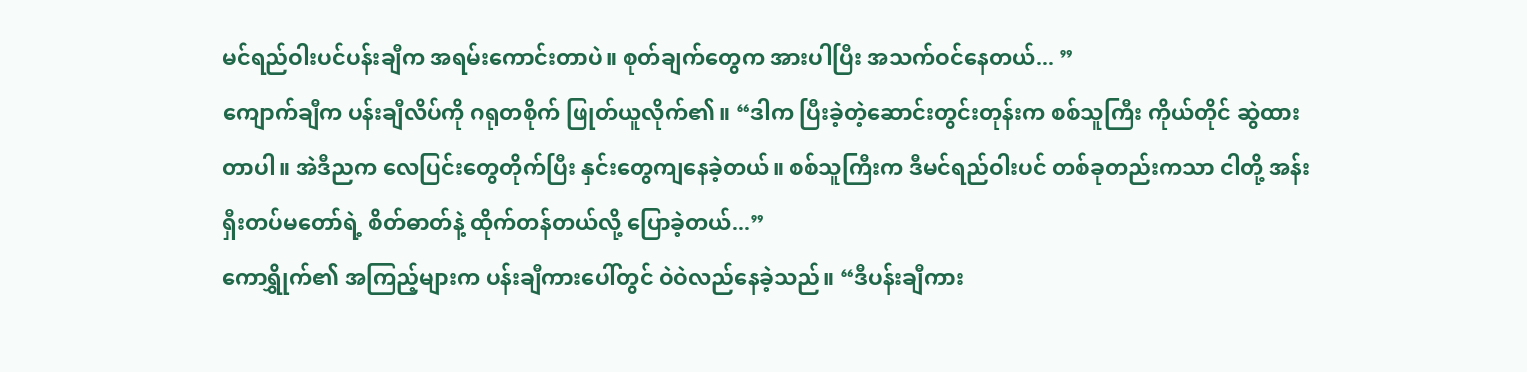မင်ရည်ဝါးပင်ပန်းချီက အရမ်းကောင်းတာပဲ။ စုတ်ချက်တွေက အားပါပြီး အသက်ဝင်နေတယ်... ”
ကျောက်ချီက ပန်းချီလိပ်ကို ဂရုတစိုက် ဖြုတ်ယူလိုက်၏။ “ဒါက ပြီးခဲ့တဲ့ဆောင်းတွင်းတုန်းက စစ်သူကြီး ကိုယ်တိုင် ဆွဲထားတာပါ။ အဲဒီညက လေပြင်းတွေတိုက်ပြီး နှင်းတွေကျနေခဲ့တယ်။ စစ်သူကြီးက ဒီမင်ရည်ဝါးပင် တစ်ခုတည်းကသာ ငါတို့ အန်းရှီးတပ်မတော်ရဲ့ စိတ်ဓာတ်နဲ့ ထိုက်တန်တယ်လို့ ပြောခဲ့တယ်...”
ကောရွှိုက်၏ အကြည့်များက ပန်းချီကားပေါ်တွင် ဝဲဝဲလည်နေခဲ့သည်။ “ဒီပန်းချီကား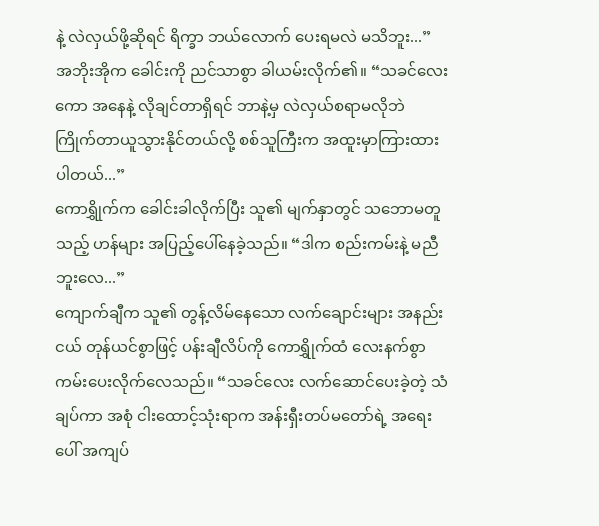နဲ့ လဲလှယ်ဖို့ဆိုရင် ရိက္ခာ ဘယ်လောက် ပေးရမလဲ မသိဘူး...”
အဘိုးအိုက ခေါင်းကို ညင်သာစွာ ခါယမ်းလိုက်၏။ “သခင်လေးကော အနေနဲ့ လိုချင်တာရှိရင် ဘာနဲ့မှ လဲလှယ်စရာမလိုဘဲ ကြိုက်တာယူသွားနိုင်တယ်လို့ စစ်သူကြီးက အထူးမှာကြားထားပါတယ်...”
ကောရွှိုက်က ခေါင်းခါလိုက်ပြီး သူ၏ မျက်နှာတွင် သဘောမတူသည့် ဟန်များ အပြည့်ပေါ်နေခဲ့သည်။ “ဒါက စည်းကမ်းနဲ့ မညီဘူးလေ...”
ကျောက်ချီက သူ၏ တွန့်လိမ်နေသော လက်ချောင်းများ အနည်းငယ် တုန်ယင်စွာဖြင့် ပန်းချီလိပ်ကို ကောရွှိုက်ထံ လေးနက်စွာ ကမ်းပေးလိုက်လေသည်။ “သခင်လေး လက်ဆောင်ပေးခဲ့တဲ့ သံချပ်ကာ အစုံ ငါးထောင့်သုံးရာက အန်းရှီးတပ်မတော်ရဲ့ အရေးပေါ် အကျပ်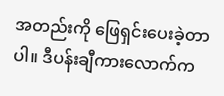အတည်းကို ဖြေရှင်းပေးခဲ့တာပါ။ ဒီပန်းချီကားလောက်က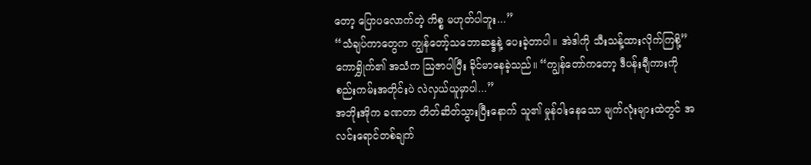တော့ ပြောပလောက်တဲ့ ကိစ္စ မဟုတ်ပါဘူး...”
“သံချပ်ကာတွေက ကျွန်တော့်သဘောဆန္ဒနဲ့ ပေးခဲ့တာပါ။ အဲဒါကို သီးသန့်ထားလိုက်ကြစို့” ကောရွှိုက်၏ အသံက ဩဇာပါပြီး ခိုင်မာနေခဲ့သည်။ “ကျွန်တော်ကတော့ ဒီပန်းချီကားကို စည်းကမ်းအတိုင်းပဲ လဲလှယ်ယူမှာပါ...”
အဘိုးအိုက ခဏတာ တိတ်ဆိတ်သွားပြီးနောက် သူ၏ မှုန်ဝါးနေသော မျက်လုံးများထဲတွင် အလင်းရောင်တစ်ချက်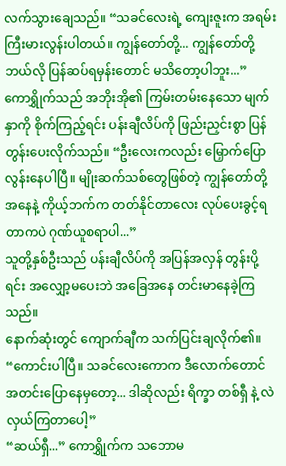လက်သွားချေသည်။ “သခင်လေးရဲ့ ကျေးဇူးက အရမ်းကြီးမားလွန်းပါတယ်။ ကျွန်တော်တို့... ကျွန်တော်တို့ ဘယ်လို ပြန်ဆပ်ရမှန်းတောင် မသိတော့ပါဘူး...”
ကောရွှိုက်သည် အဘိုးအို၏ ကြမ်းတမ်းနေသော မျက်နှာကို စိုက်ကြည့်ရင်း ပန်းချီလိပ်ကို ဖြည်းညှင်းစွာ ပြန်တွန်းပေးလိုက်သည်။ “ဦးလေးကလည်း မြှောက်ပြောလွန်းနေပါပြီ။ မျိုးဆက်သစ်တွေဖြစ်တဲ့ ကျွန်တော်တို့အနေနဲ့ ကိုယ့်ဘက်က တတ်နိုင်တာလေး လုပ်ပေးခွင့်ရတာကပဲ ဂုဏ်ယူစရာပါ...”
သူတို့နှစ်ဦးသည် ပန်းချီလိပ်ကို အပြန်အလှန် တွန်းပို့ရင်း အလျှော့မပေးဘဲ အခြေအနေ တင်းမာနေခဲ့ကြသည်။
နောက်ဆုံးတွင် ကျောက်ချီက သက်ပြင်းချလိုက်၏။ “ကောင်းပါပြီ။ သခင်လေးကောက ဒီလောက်တောင် အတင်းပြောနေမှတော့... ဒါဆိုလည်း ရိက္ခာ တစ်ရှီ နဲ့ လဲလှယ်ကြတာပေါ့”
“ဆယ်ရှီ...” ကောရွှိုက်က သဘောမ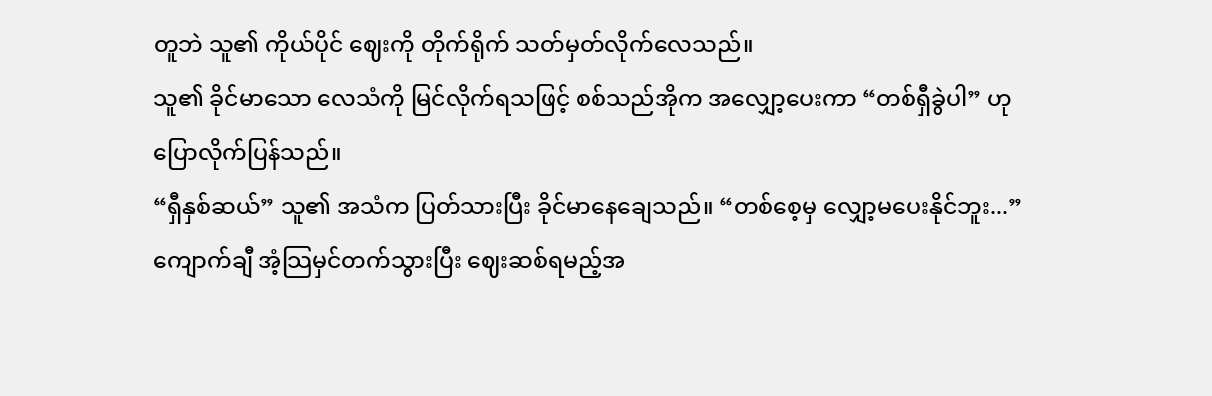တူဘဲ သူ၏ ကိုယ်ပိုင် ဈေးကို တိုက်ရိုက် သတ်မှတ်လိုက်လေသည်။
သူ၏ ခိုင်မာသော လေသံကို မြင်လိုက်ရသဖြင့် စစ်သည်အိုက အလျှော့ပေးကာ “တစ်ရှီခွဲပါ” ဟု ပြောလိုက်ပြန်သည်။
“ရှီနှစ်ဆယ်” သူ၏ အသံက ပြတ်သားပြီး ခိုင်မာနေချေသည်။ “တစ်စေ့မှ လျှော့မပေးနိုင်ဘူး...”
ကျောက်ချီ အံ့သြမှင်တက်သွားပြီး ဈေးဆစ်ရမည့်အ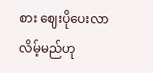စား ဈေးပိုပေးလာလိမ့်မည်ဟု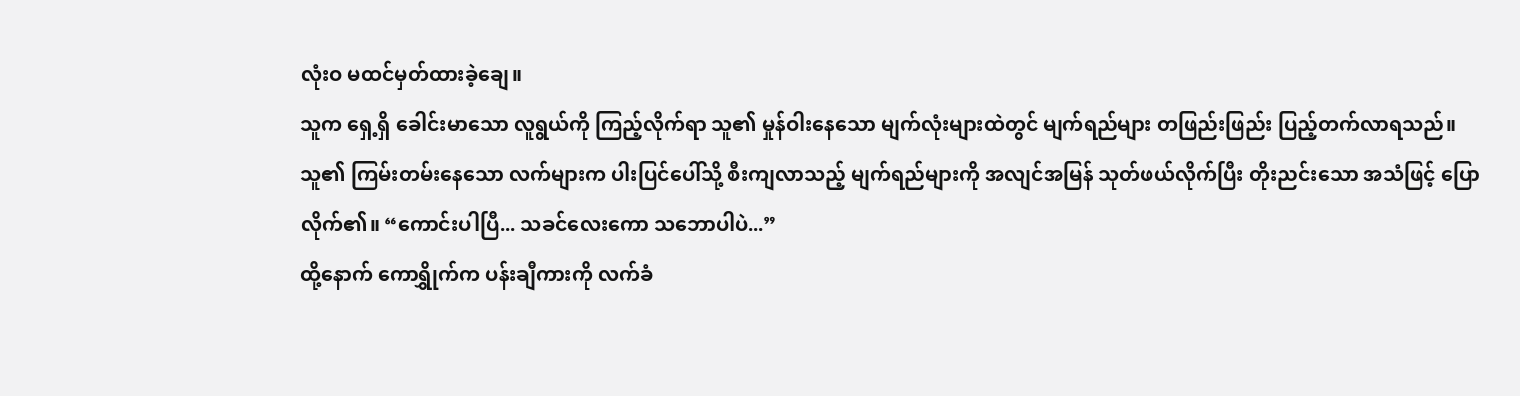လုံးဝ မထင်မှတ်ထားခဲ့ချေ။
သူက ရှေ့ရှိ ခေါင်းမာသော လူရွယ်ကို ကြည့်လိုက်ရာ သူ၏ မှုန်ဝါးနေသော မျက်လုံးများထဲတွင် မျက်ရည်များ တဖြည်းဖြည်း ပြည့်တက်လာရသည်။
သူ၏ ကြမ်းတမ်းနေသော လက်များက ပါးပြင်ပေါ်သို့ စီးကျလာသည့် မျက်ရည်များကို အလျင်အမြန် သုတ်ဖယ်လိုက်ပြီး တိုးညင်းသော အသံဖြင့် ပြောလိုက်၏။ “ကောင်းပါပြီ... သခင်လေးကော သဘောပါပဲ...”
ထို့နောက် ကောရွှိုက်က ပန်းချီကားကို လက်ခံ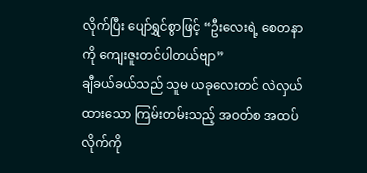လိုက်ပြီး ပျော်ရွှင်စွာဖြင့် “ဦးလေးရဲ့ စေတနာကို ကျေးဇူးတင်ပါတယ်ဗျာ”
ချီခယ်ခယ်သည် သူမ ယခုလေးတင် လဲလှယ်ထားသော ကြမ်းတမ်းသည့် အဝတ်စ အထပ်လိုက်ကို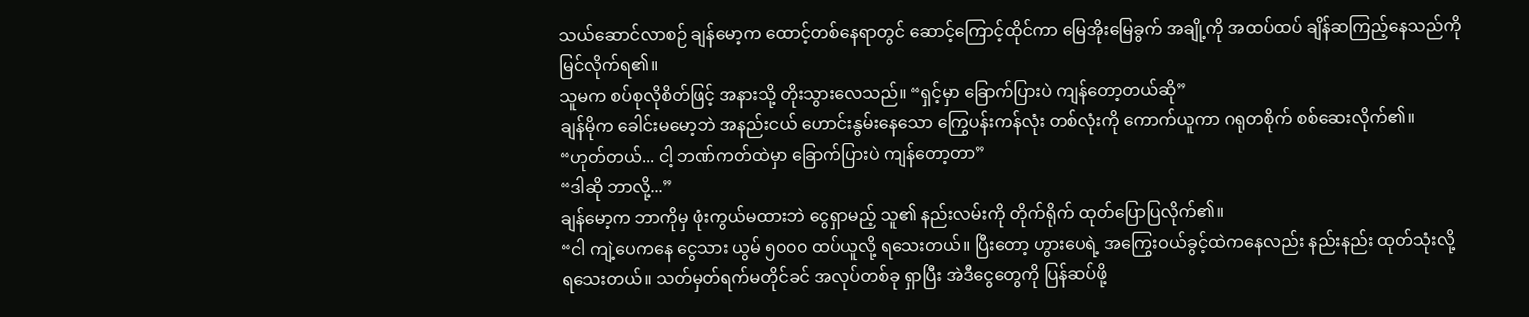သယ်ဆောင်လာစဉ် ချန်မော့က ထောင့်တစ်နေရာတွင် ဆောင့်ကြောင့်ထိုင်ကာ မြေအိုးမြေခွက် အချို့ကို အထပ်ထပ် ချိန်ဆကြည့်နေသည်ကို မြင်လိုက်ရ၏။
သူမက စပ်စုလိုစိတ်ဖြင့် အနားသို့ တိုးသွားလေသည်။ “ရှင့်မှာ ခြောက်ပြားပဲ ကျန်တော့တယ်ဆို”
ချန်မိုက ခေါင်းမမော့ဘဲ အနည်းငယ် ဟောင်းနွမ်းနေသော ကြွေပန်းကန်လုံး တစ်လုံးကို ကောက်ယူကာ ဂရုတစိုက် စစ်ဆေးလိုက်၏။ “ဟုတ်တယ်... ငါ့ ဘဏ်ကတ်ထဲမှာ ခြောက်ပြားပဲ ကျန်တော့တာ”
“ဒါဆို ဘာလို့...”
ချန်မော့က ဘာကိုမှ ဖုံးကွယ်မထားဘဲ ငွေရှာမည့် သူ၏ နည်းလမ်းကို တိုက်ရိုက် ထုတ်ပြောပြလိုက်၏။
“ငါ ကျဲ့ပေကနေ ငွေသား ယွမ် ၅၀၀၀ ထပ်ယူလို့ ရသေးတယ်။ ပြီးတော့ ဟွားပေရဲ့ အကြွေးဝယ်ခွင့်ထဲကနေလည်း နည်းနည်း ထုတ်သုံးလို့ ရသေးတယ်။ သတ်မှတ်ရက်မတိုင်ခင် အလုပ်တစ်ခု ရှာပြီး အဲဒီငွေတွေကို ပြန်ဆပ်ဖို့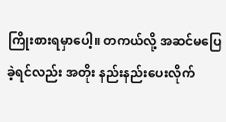ကြိုးစားရမှာပေါ့။ တကယ်လို့ အဆင်မပြေခဲ့ရင်လည်း အတိုး နည်းနည်းပေးလိုက်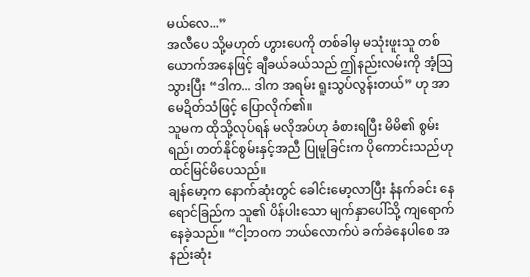မယ်လေ...”
အလီပေ သို့မဟုတ် ဟွားပေကို တစ်ခါမှ မသုံးဖူးသူ တစ်ယောက်အနေဖြင့် ချီခယ်ခယ်သည် ဤနည်းလမ်းကို အံ့သြသွားပြီး “ဒါက... ဒါက အရမ်း ရူးသွပ်လွန်းတယ်” ဟု အာမေဍိတ်သံဖြင့် ပြောလိုက်၏။
သူမက ထိုသို့လုပ်ရန် မလိုအပ်ဟု ခံစားရပြီး မိမိ၏ စွမ်းရည်၊ တတ်နိုင်စွမ်းနှင့်အညီ ပြုမူခြင်းက ပိုကောင်းသည်ဟု ထင်မြင်မိပေသည်။
ချန်မော့က နောက်ဆုံးတွင် ခေါင်းမော့လာပြီး နံနက်ခင်း နေရောင်ခြည်က သူ၏ ပိန်ပါးသော မျက်နှာပေါ်သို့ ကျရောက်နေခဲ့သည်။ “ငါ့ဘဝက ဘယ်လောက်ပဲ ခက်ခဲနေပါစေ အနည်းဆုံး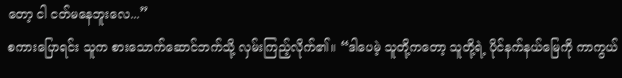တော့ ငါ ငတ်မနေဘူးလေ...”
စကားပြောရင်း သူက စားသောက်ဆောင်ဘက်သို့ လှမ်းကြည့်လိုက်၏။ “ဒါပေမဲ့ သူတို့ကတော့ သူတို့ရဲ့ ပိုင်နက်နယ်မြေကို ကာကွယ်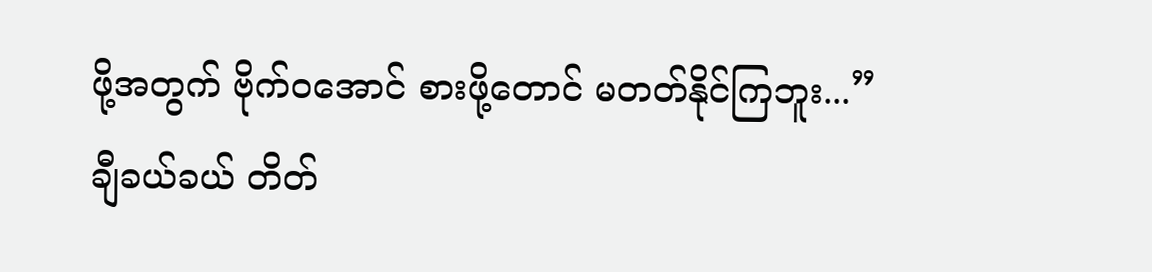ဖို့အတွက် ဗိုက်ဝအောင် စားဖို့တောင် မတတ်နိုင်ကြဘူး...”
ချီခယ်ခယ် တိတ်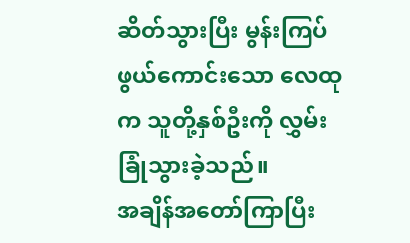ဆိတ်သွားပြီး မွန်းကြပ်ဖွယ်ကောင်းသော လေထုက သူတို့နှစ်ဦးကို လွှမ်းခြုံသွားခဲ့သည်။
အချိန်အတော်ကြာပြီး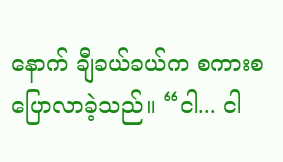နောက် ချီခယ်ခယ်က စကားစပြောလာခဲ့သည်။ “ငါ... ငါ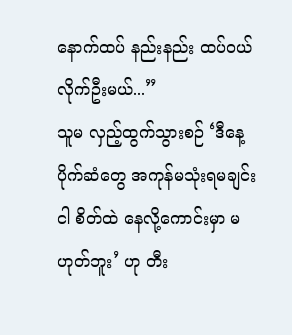နောက်ထပ် နည်းနည်း ထပ်ဝယ်လိုက်ဦးမယ်...”
သူမ လှည့်ထွက်သွားစဉ် ‘ဒီနေ့ ပိုက်ဆံတွေ အကုန်မသုံးရမချင်း ငါ စိတ်ထဲ နေလို့ကောင်းမှာ မဟုတ်ဘူး’ ဟု တီး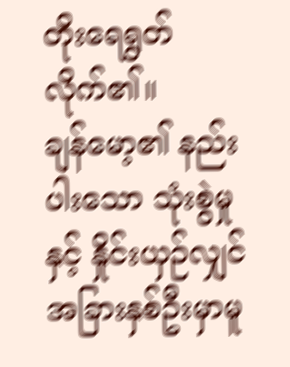တိုးရေရွတ်လိုက်၏။
ချန်မော့၏ နည်းပါးသော သုံးစွဲမှုနှင့် နှိုင်းယှဉ်လျှင် အခြားနှစ်ဦးမှာမူ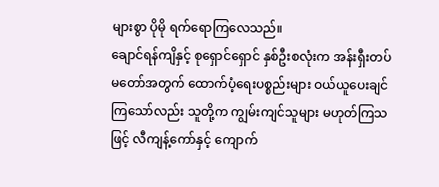များစွာ ပိုမို ရက်ရောကြလေသည်။
ချောင်ရန်ကျိနှင့် စုရှောင်ရှောင် နှစ်ဦးစလုံးက အန်းရှီးတပ်မတော်အတွက် ထောက်ပံ့ရေးပစ္စည်းများ ဝယ်ယူပေးချင်ကြသော်လည်း သူတို့က ကျွမ်းကျင်သူများ မဟုတ်ကြသဖြင့် လီကျန့်ကော်နှင့် ကျောက်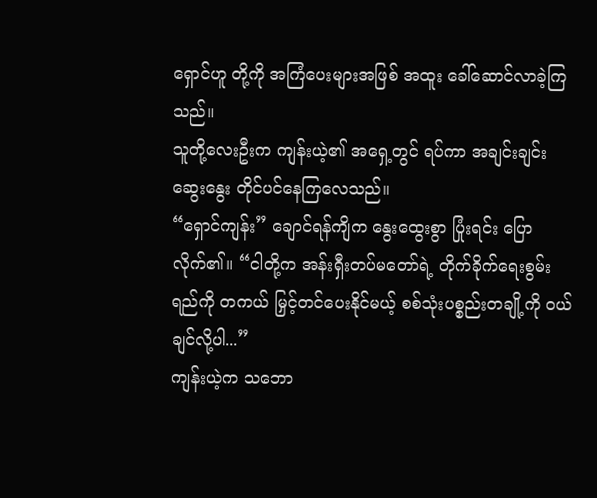ရှောင်ဟူ တို့ကို အကြံပေးများအဖြစ် အထူး ခေါ်ဆောင်လာခဲ့ကြသည်။
သူတို့လေးဦးက ကျန်းယဲ့၏ အရှေ့တွင် ရပ်ကာ အချင်းချင်း ဆွေးနွေး တိုင်ပင်နေကြလေသည်။
“ရှောင်ကျန်း” ချောင်ရန်ကျိက နွေးထွေးစွာ ပြုံးရင်း ပြောလိုက်၏။ “ငါတို့က အန်းရှီးတပ်မတော်ရဲ့ တိုက်ခိုက်ရေးစွမ်းရည်ကို တကယ် မြှင့်တင်ပေးနိုင်မယ့် စစ်သုံးပစ္စည်းတချို့ကို ဝယ်ချင်လို့ပါ...”
ကျန်းယဲ့က သဘော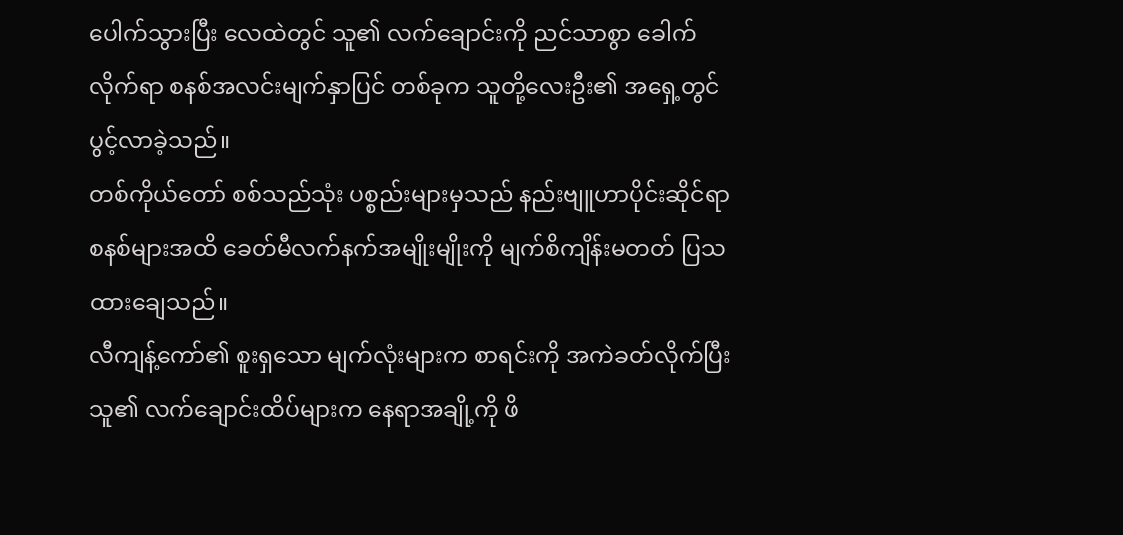ပေါက်သွားပြီး လေထဲတွင် သူ၏ လက်ချောင်းကို ညင်သာစွာ ခေါက်လိုက်ရာ စနစ်အလင်းမျက်နှာပြင် တစ်ခုက သူတို့လေးဦး၏ အရှေ့တွင် ပွင့်လာခဲ့သည်။
တစ်ကိုယ်တော် စစ်သည်သုံး ပစ္စည်းများမှသည် နည်းဗျူဟာပိုင်းဆိုင်ရာ စနစ်များအထိ ခေတ်မီလက်နက်အမျိုးမျိုးကို မျက်စိကျိန်းမတတ် ပြသထားချေသည်။
လီကျန့်ကော်၏ စူးရှသော မျက်လုံးများက စာရင်းကို အကဲခတ်လိုက်ပြီး သူ၏ လက်ချောင်းထိပ်များက နေရာအချို့ကို ဖိ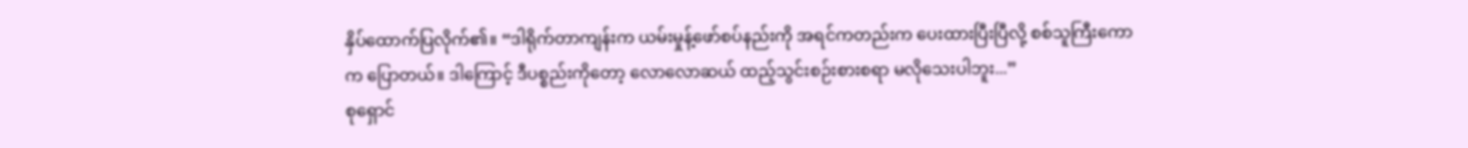နှိပ်ထောက်ပြလိုက်၏။ “ဒါရိုက်တာကျန်းက ယမ်းမှုန့်ဖော်စပ်နည်းကို အရင်ကတည်းက ပေးထားပြီးပြီလို့ စစ်သူကြီးကောက ပြောတယ်။ ဒါကြောင့် ဒီပစ္စည်းကိုတော့ လောလောဆယ် ထည့်သွင်းစဉ်းစားစရာ မလိုသေးပါဘူး...”
စုရှောင်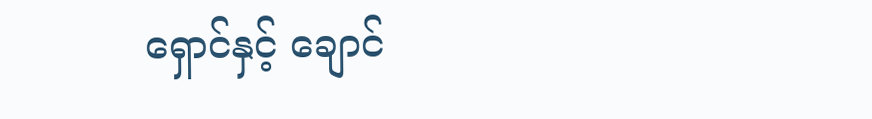ရှောင်နှင့် ချောင်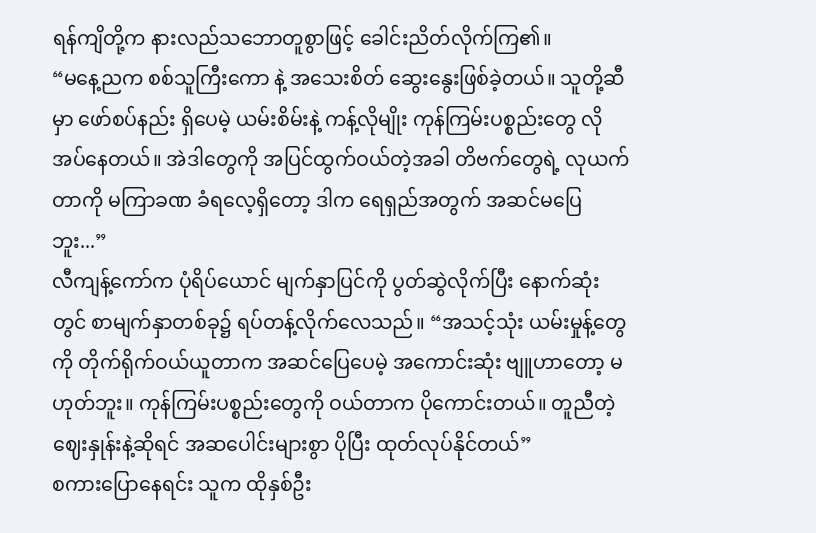ရန်ကျိတို့က နားလည်သဘောတူစွာဖြင့် ခေါင်းညိတ်လိုက်ကြ၏။
“မနေ့ညက စစ်သူကြီးကော နဲ့ အသေးစိတ် ဆွေးနွေးဖြစ်ခဲ့တယ်။ သူတို့ဆီမှာ ဖော်စပ်နည်း ရှိပေမဲ့ ယမ်းစိမ်းနဲ့ ကန့်လိုမျိုး ကုန်ကြမ်းပစ္စည်းတွေ လိုအပ်နေတယ်။ အဲဒါတွေကို အပြင်ထွက်ဝယ်တဲ့အခါ တိဗက်တွေရဲ့ လုယက်တာကို မကြာခဏ ခံရလေ့ရှိတော့ ဒါက ရေရှည်အတွက် အဆင်မပြေဘူး...”
လီကျန့်ကော်က ပုံရိပ်ယောင် မျက်နှာပြင်ကို ပွတ်ဆွဲလိုက်ပြီး နောက်ဆုံးတွင် စာမျက်နှာတစ်ခု၌ ရပ်တန့်လိုက်လေသည်။ “အသင့်သုံး ယမ်းမှုန့်တွေကို တိုက်ရိုက်ဝယ်ယူတာက အဆင်ပြေပေမဲ့ အကောင်းဆုံး ဗျူဟာတော့ မဟုတ်ဘူး။ ကုန်ကြမ်းပစ္စည်းတွေကို ဝယ်တာက ပိုကောင်းတယ်။ တူညီတဲ့ ဈေးနှုန်းနဲ့ဆိုရင် အဆပေါင်းများစွာ ပိုပြီး ထုတ်လုပ်နိုင်တယ်”
စကားပြောနေရင်း သူက ထိုနှစ်ဦး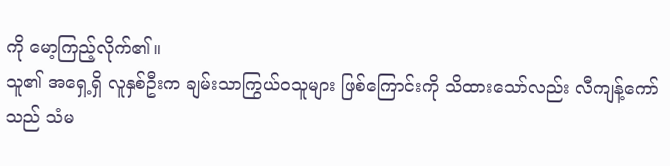ကို မော့ကြည့်လိုက်၏။
သူ၏ အရှေ့ရှိ လူနှစ်ဦးက ချမ်းသာကြွယ်ဝသူများ ဖြစ်ကြောင်းကို သိထားသော်လည်း လီကျန့်ကော်သည် သံမ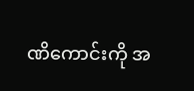ဏိကောင်းကို အ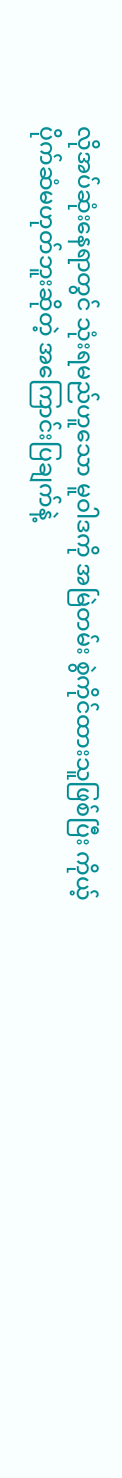လိုအပ်ဆုံးနေရာတွင် သုံးရမည်ဟူသော မူဝါဒကို အမြဲတမ်း စွဲကိုင်ထားသူဖြစ်ပြီး ကိုယ့်ပိုက်ဆံမဟုတ်ဘူးဆိုတဲ့ အကြောင်းပြချက်နဲ့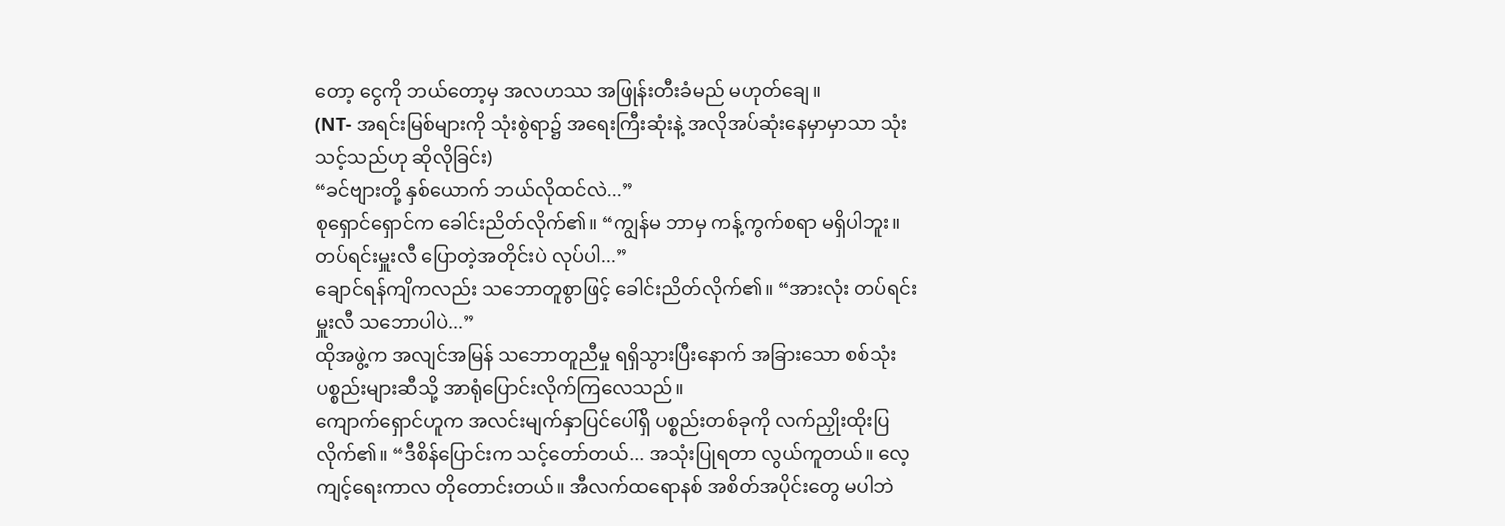တော့ ငွေကို ဘယ်တော့မှ အလဟဿ အဖြုန်းတီးခံမည် မဟုတ်ချေ။
(NT- အရင်းမြစ်များကို သုံးစွဲရာ၌ အရေးကြီးဆုံးနဲ့ အလိုအပ်ဆုံးနေမှာမှာသာ သုံးသင့်သည်ဟု ဆိုလိုခြင်း)
“ခင်ဗျားတို့ နှစ်ယောက် ဘယ်လိုထင်လဲ...”
စုရှောင်ရှောင်က ခေါင်းညိတ်လိုက်၏။ “ကျွန်မ ဘာမှ ကန့်ကွက်စရာ မရှိပါဘူး။ တပ်ရင်းမှူးလီ ပြောတဲ့အတိုင်းပဲ လုပ်ပါ...”
ချောင်ရန်ကျိကလည်း သဘောတူစွာဖြင့် ခေါင်းညိတ်လိုက်၏။ “အားလုံး တပ်ရင်းမှူးလီ သဘောပါပဲ...”
ထိုအဖွဲ့က အလျင်အမြန် သဘောတူညီမှု ရရှိသွားပြီးနောက် အခြားသော စစ်သုံးပစ္စည်းများဆီသို့ အာရုံပြောင်းလိုက်ကြလေသည်။
ကျောက်ရှောင်ဟူက အလင်းမျက်နှာပြင်ပေါ်ရှိ ပစ္စည်းတစ်ခုကို လက်ညှိုးထိုးပြလိုက်၏။ “ဒီစိန်ပြောင်းက သင့်တော်တယ်... အသုံးပြုရတာ လွယ်ကူတယ်။ လေ့ကျင့်ရေးကာလ တိုတောင်းတယ်။ အီလက်ထရောနစ် အစိတ်အပိုင်းတွေ မပါဘဲ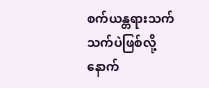စက်ယန္တရားသက်သက်ပဲဖြစ်လို့ နောက်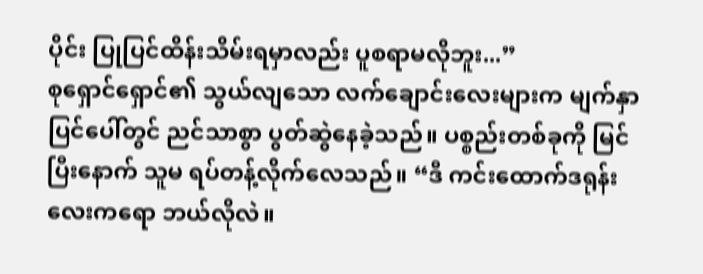ပိုင်း ပြုပြင်ထိန်းသိမ်းရမှာလည်း ပူစရာမလိုဘူး...”
စုရှောင်ရှောင်၏ သွယ်လျသော လက်ချောင်းလေးများက မျက်နှာပြင်ပေါ်တွင် ညင်သာစွာ ပွတ်ဆွဲနေခဲ့သည်။ ပစ္စည်းတစ်ခုကို မြင်ပြီးနောက် သူမ ရပ်တန့်လိုက်လေသည်။ “ဒီ ကင်းထောက်ဒရုန်းလေးကရော ဘယ်လိုလဲ။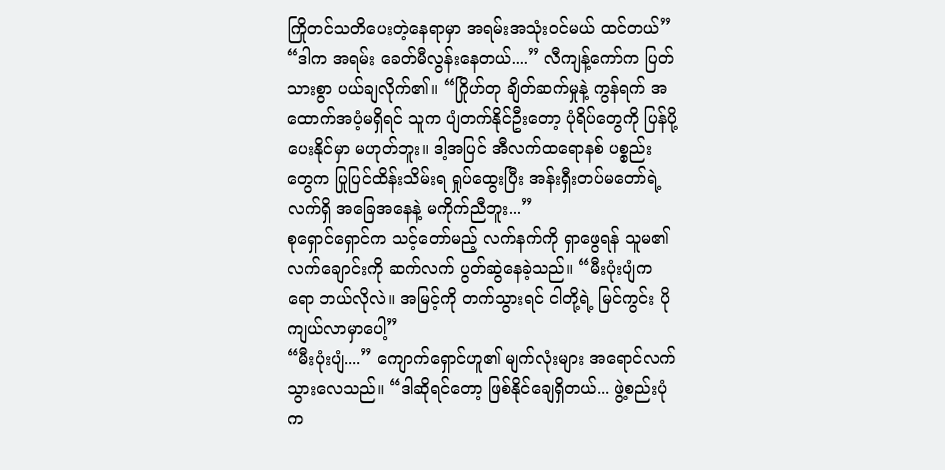ကြိုတင်သတိပေးတဲ့နေရာမှာ အရမ်းအသုံးဝင်မယ် ထင်တယ်”
“ဒါက အရမ်း ခေတ်မီလွန်းနေတယ်....” လီကျန့်ကော်က ပြတ်သားစွာ ပယ်ချလိုက်၏။ “ဂြိုဟ်တု ချိတ်ဆက်မှုနဲ့ ကွန်ရက် အထောက်အပံ့မရှိရင် သူက ပျံတက်နိုင်ဦးတော့ ပုံရိပ်တွေကို ပြန်ပို့ပေးနိုင်မှာ မဟုတ်ဘူး။ ဒါ့အပြင် အီလက်ထရောနစ် ပစ္စည်းတွေက ပြုပြင်ထိန်းသိမ်းရ ရှုပ်ထွေးပြီး အန်းရှီးတပ်မတော်ရဲ့ လက်ရှိ အခြေအနေနဲ့ မကိုက်ညီဘူး...”
စုရှောင်ရှောင်က သင့်တော်မည့် လက်နက်ကို ရှာဖွေရန် သူမ၏ လက်ချောင်းကို ဆက်လက် ပွတ်ဆွဲနေခဲ့သည်။ “မီးပုံးပျံကရော ဘယ်လိုလဲ။ အမြင့်ကို တက်သွားရင် ငါတို့ရဲ့ မြင်ကွင်း ပိုကျယ်လာမှာပေါ့”
“မီးပုံးပျံ....” ကျောက်ရှောင်ဟူ၏ မျက်လုံးများ အရောင်လက်သွားလေသည်။ “ဒါဆိုရင်တော့ ဖြစ်နိုင်ချေရှိတယ်... ဖွဲ့စည်းပုံက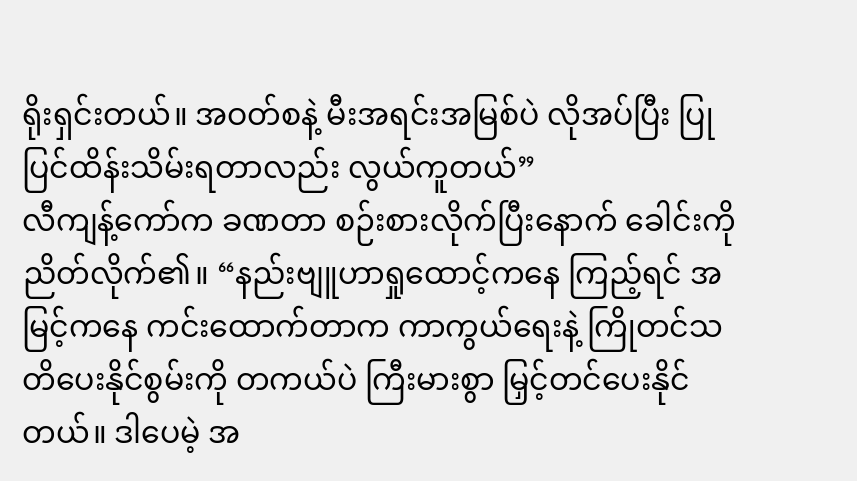ရိုးရှင်းတယ်။ အဝတ်စနဲ့ မီးအရင်းအမြစ်ပဲ လိုအပ်ပြီး ပြုပြင်ထိန်းသိမ်းရတာလည်း လွယ်ကူတယ်”
လီကျန့်ကော်က ခဏတာ စဉ်းစားလိုက်ပြီးနောက် ခေါင်းကို ညိတ်လိုက်၏။ “နည်းဗျူဟာရှုထောင့်ကနေ ကြည့်ရင် အမြင့်ကနေ ကင်းထောက်တာက ကာကွယ်ရေးနဲ့ ကြိုတင်သတိပေးနိုင်စွမ်းကို တကယ်ပဲ ကြီးမားစွာ မြှင့်တင်ပေးနိုင်တယ်။ ဒါပေမဲ့ အ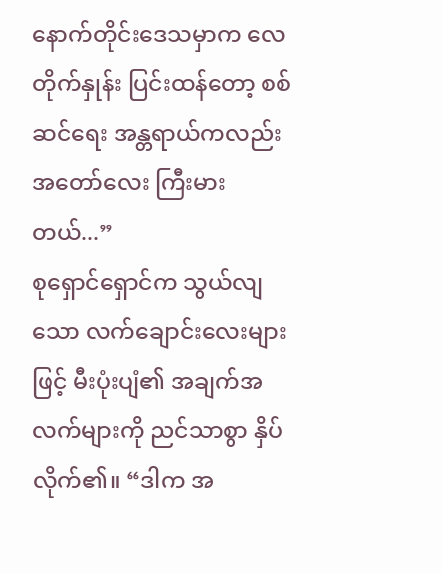နောက်တိုင်းဒေသမှာက လေတိုက်နှုန်း ပြင်းထန်တော့ စစ်ဆင်ရေး အန္တရာယ်ကလည်း အတော်လေး ကြီးမားတယ်...”
စုရှောင်ရှောင်က သွယ်လျသော လက်ချောင်းလေးများဖြင့် မီးပုံးပျံ၏ အချက်အလက်များကို ညင်သာစွာ နှိပ်လိုက်၏။ “ဒါက အ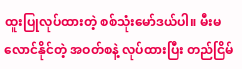ထူးပြုလုပ်ထားတဲ့ စစ်သုံးမော်ဒယ်ပါ။ မီးမလောင်နိုင်တဲ့ အဝတ်စနဲ့ လုပ်ထားပြီး တည်ငြိမ်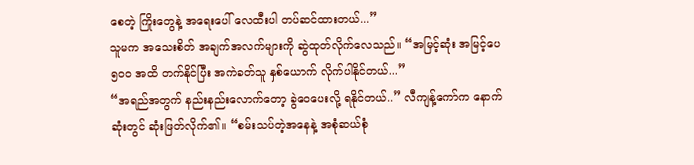စေတဲ့ ကြိုးတွေနဲ့ အရေးပေါ် လေထီးပါ တပ်ဆင်ထားတယ်...”
သူမက အသေးစိတ် အချက်အလက်များကို ဆွဲထုတ်လိုက်လေသည်။ “အမြင့်ဆုံး အမြင့်ပေ ၅၀၀ အထိ တက်နိုင်ပြီး အကဲခတ်သူ နှစ်ယောက် လိုက်ပါနိုင်တယ်...”
“အရည်အတွက် နည်းနည်းလောက်တော့ ခွဲဝေပေးလို့ ရနိုင်တယ်..” လီကျန့်ကော်က နောက်ဆုံးတွင် ဆုံးဖြတ်လိုက်၏။ “စမ်းသပ်တဲ့အနေနဲ့ အစုံဆယ်စုံ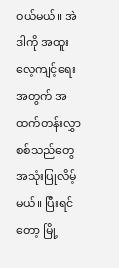ဝယ်မယ်။ အဲဒါကို အထူးလေ့ကျင့်ရေးအတွက် အထက်တန်းလွှာစစ်သည်တွေ အသုံးပြုလိမ့်မယ်။ ပြီးရင်တော့ မြို့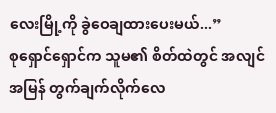လေးမြို့ကို ခွဲဝေချထားပေးမယ်...”
စုရှောင်ရှောင်က သူမ၏ စိတ်ထဲတွင် အလျင်အမြန် တွက်ချက်လိုက်လေ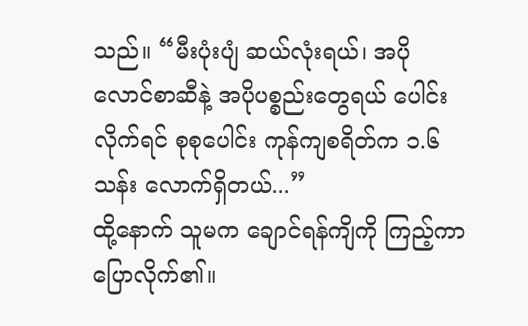သည်။ “မီးပုံးပျံ ဆယ်လုံးရယ်၊ အပိုလောင်စာဆီနဲ့ အပိုပစ္စည်းတွေရယ် ပေါင်းလိုက်ရင် စုစုပေါင်း ကုန်ကျစရိတ်က ၁.၆ သန်း လောက်ရှိတယ်...”
ထို့နောက် သူမက ချောင်ရန်ကျိကို ကြည့်ကာ ပြောလိုက်၏။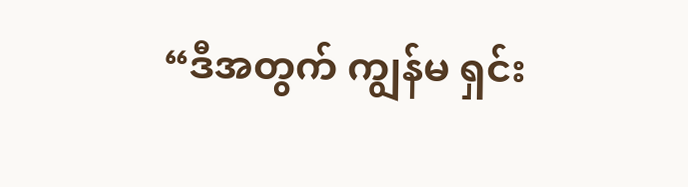“ဒီအတွက် ကျွန်မ ရှင်း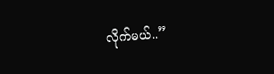လိုက်မယ်..”